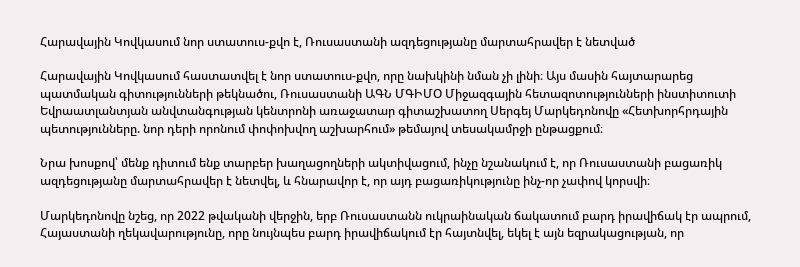Հարավային Կովկասում նոր ստատուս-քվո է, Ռուսաստանի ազդեցությանը մարտահրավեր է նետված

Հարավային Կովկասում հաստատվել է նոր ստատուս-քվո, որը նախկինի նման չի լինի։ Այս մասին հայտարարեց պատմական գիտությունների թեկնածու, Ռուսաստանի ԱԳՆ ՄԳԻՄՕ Միջազգային հետազոտությունների ինստիտուտի Եվրաատլանտյան անվտանգության կենտրոնի առաջատար գիտաշխատող Սերգեյ Մարկեդոնովը «Հետխորհրդային պետությունները. նոր դերի որոնում փոփոխվող աշխարհում» թեմայով տեսակամրջի ընթացքում։

Նրա խոսքով՝ մենք դիտում ենք տարբեր խաղացողների ակտիվացում, ինչը նշանակում է, որ Ռուսաստանի բացառիկ ազդեցությանը մարտահրավեր է նետվել, և հնարավոր է, որ այդ բացառիկությունը ինչ-որ չափով կորսվի։

Մարկեդոնովը նշեց, որ 2022 թվականի վերջին, երբ Ռուսաստանն ուկրաինական ճակատում բարդ իրավիճակ էր ապրում, Հայաստանի ղեկավարությունը, որը նույնպես բարդ իրավիճակում էր հայտնվել, եկել է այն եզրակացության, որ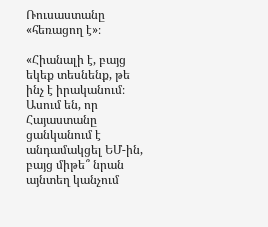Ռուսաստանը «հեռացող է»։

«Հիանալի է, բայց եկեք տեսնենք, թե ինչ է իրականում։ Ասում են, որ Հայաստանը ցանկանում է անդամակցել ԵՄ-ին, բայց միթե՞ նրան այնտեղ կանչում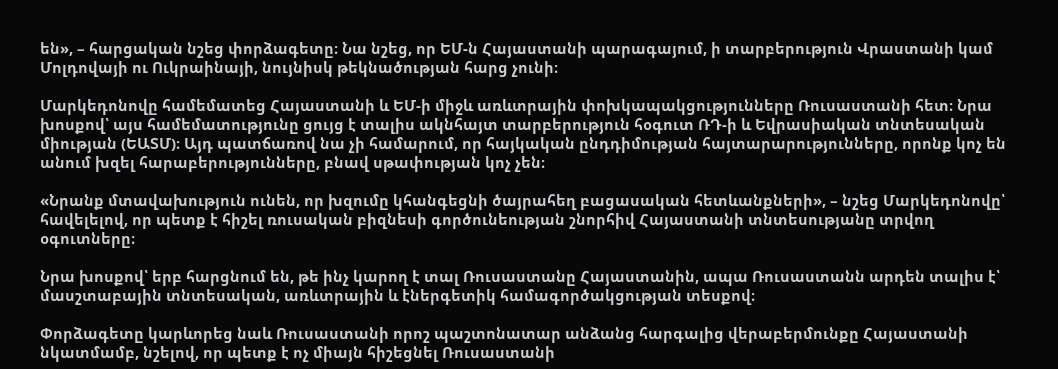են», – հարցական նշեց փորձագետը։ Նա նշեց, որ ԵՄ-ն Հայաստանի պարագայում, ի տարբերություն Վրաստանի կամ Մոլդովայի ու Ուկրաինայի, նույնիսկ թեկնածության հարց չունի։

Մարկեդոնովը համեմատեց Հայաստանի և ԵՄ-ի միջև առևտրային փոխկապակցությունները Ռուսաստանի հետ։ Նրա խոսքով՝ այս համեմատությունը ցույց է տալիս ակնհայտ տարբերություն հօգուտ ՌԴ-ի և Եվրասիական տնտեսական միության (ԵԱՏՄ)։ Այդ պատճառով նա չի համարում, որ հայկական ընդդիմության հայտարարությունները, որոնք կոչ են անում խզել հարաբերությունները, բնավ սթափության կոչ չեն։

«Նրանք մտավախություն ունեն, որ խզումը կհանգեցնի ծայրահեղ բացասական հետևանքների», – նշեց Մարկեդոնովը՝ հավելելով, որ պետք է հիշել ռուսական բիզնեսի գործունեության շնորհիվ Հայաստանի տնտեսությանը տրվող օգուտները։

Նրա խոսքով՝ երբ հարցնում են, թե ինչ կարող է տալ Ռուսաստանը Հայաստանին, ապա Ռուսաստանն արդեն տալիս է՝ մասշտաբային տնտեսական, առևտրային և էներգետիկ համագործակցության տեսքով։

Փորձագետը կարևորեց նաև Ռուսաստանի որոշ պաշտոնատար անձանց հարգալից վերաբերմունքը Հայաստանի նկատմամբ, նշելով, որ պետք է ոչ միայն հիշեցնել Ռուսաստանի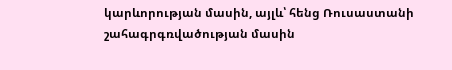կարևորության մասին, այլև՝ հենց Ռուսաստանի շահագրգռվածության մասին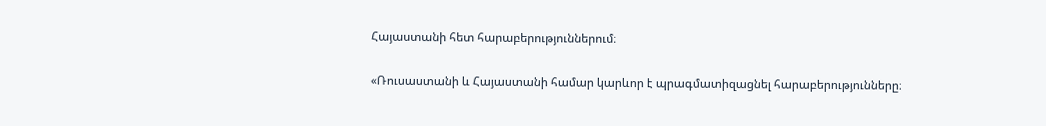Հայաստանի հետ հարաբերություններում։

«Ռուսաստանի և Հայաստանի համար կարևոր է պրագմատիզացնել հարաբերությունները։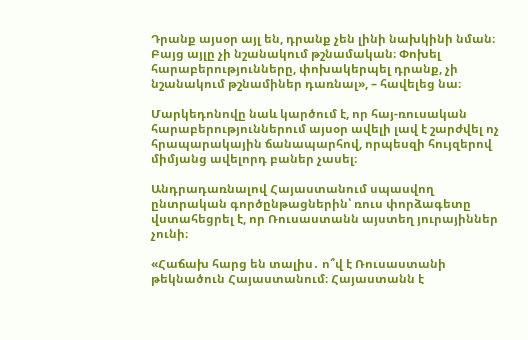Դրանք այսօր այլ են, դրանք չեն լինի նախկինի նման։ Բայց այլը չի նշանակում թշնամական։ Փոխել հարաբերությունները, փոխակերպել դրանք, չի նշանակում թշնամիներ դառնալ», – հավելեց նա։

Մարկեդոնովը նաև կարծում է, որ հայ-ռուսական հարաբերություններում այսօր ավելի լավ է շարժվել ոչ հրապարակային ճանապարհով, որպեսզի հույզերով միմյանց ավելորդ բաներ չասել։

Անդրադառնալով Հայաստանում սպասվող ընտրական գործընթացներին՝ ռուս փորձագետը վստահեցրել է, որ Ռուսաստանն այստեղ յուրայիններ չունի։

«Հաճախ հարց են տալիս․ ո՞վ է Ռուսաստանի թեկնածուն Հայաստանում։ Հայաստանն է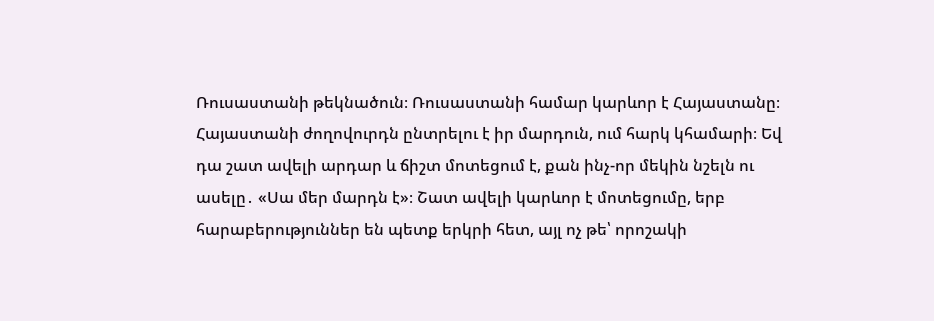Ռուսաստանի թեկնածուն։ Ռուսաստանի համար կարևոր է Հայաստանը։ Հայաստանի ժողովուրդն ընտրելու է իր մարդուն, ում հարկ կհամարի։ Եվ դա շատ ավելի արդար և ճիշտ մոտեցում է, քան ինչ-որ մեկին նշելն ու ասելը․ «Սա մեր մարդն է»։ Շատ ավելի կարևոր է մոտեցումը, երբ հարաբերություններ են պետք երկրի հետ, այլ ոչ թե՝ որոշակի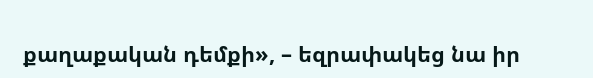քաղաքական դեմքի», – եզրափակեց նա իր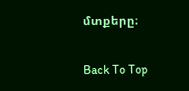մտքերը։

Back To Top